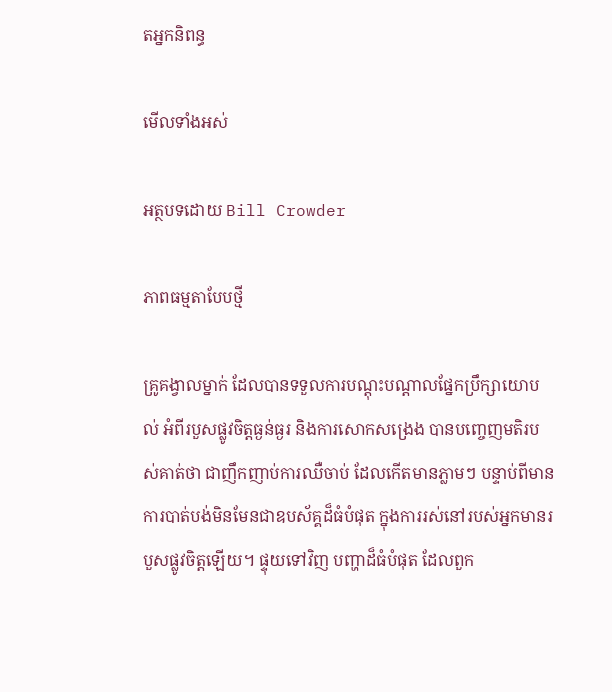តអ្នកនិពន្ធ

មើលទាំងអស់

អត្ថបទដោយ Bill Crowder

ភាពធម្មតាបែបថ្មី

គ្រូគង្វាលម្នាក់ ដែលបានទទួលការបណ្តុះបណ្តាលផ្នែកប្រឹក្សាយោបល់ អំពីរបួសផ្លូវចិត្តធ្ងន់ធ្ងរ និងការសោកសង្រេង បានបញ្ចេញមតិរបស់គាត់ថា ជាញឹកញាប់ការឈឺចាប់ ដែលកើតមានភ្លាមៗ បន្ទាប់ពីមានការបាត់បង់មិនមែនជាឧបស័គ្គដ៏ធំបំផុត ក្នុងការរស់នៅរបស់អ្នកមានរបួសផ្លូវចិត្តឡើយ។ ផ្ទុយទៅវិញ បញ្ហាដ៏ធំបំផុត ដែលពួក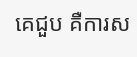គេជួប គឺការស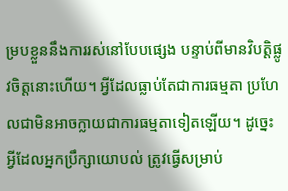ម្របខ្លួននឹងការរស់នៅបែបផ្សេង បន្ទាប់ពីមានវិបត្តិផ្លូវចិត្តនោះហើយ។ អ្វីដែលធ្លាប់តែជាការធម្មតា ប្រហែលជាមិនអាចក្លាយជាការធម្មតាទៀតឡើយ។ ដូច្នេះ អ្វីដែលអ្នកប្រឹក្សាយោបល់ ត្រូវធ្វើសម្រាប់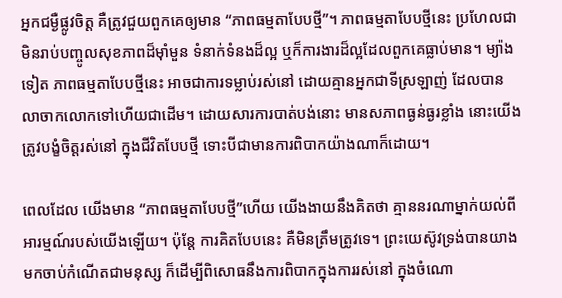អ្នកជម្ងឺផ្លូវចិត្ត គឺត្រូវជួយពួកគេឲ្យមាន “ភាពធម្មតាបែបថ្មី”។ ភាពធម្មតាបែបថ្មីនេះ ប្រហែលជាមិនរាប់បញ្ចូលសុខភាពដ៏ម៉ាំមួន ទំនាក់ទំនងដ៏ល្អ ឬក៏ការងារដ៏ល្អដែលពួកគេធ្លាប់មាន។ ម្យ៉ាងទៀត ភាពធម្មតាបែបថ្មីនេះ អាចជាការទម្លាប់រស់នៅ ដោយគ្មានអ្នកជាទីស្រឡាញ់ ដែលបានលាចាកលោកទៅហើយជាដើម។ ដោយសារការបាត់បង់នោះ មានសភាពធ្ងន់ធ្ងរខ្លាំង នោះយើងត្រូវបង្ខំចិត្តរស់នៅ ក្នុងជីវិតបែបថ្មី ទោះបីជាមានការពិបាកយ៉ាងណាក៏ដោយ។

ពេលដែល យើងមាន “ភាពធម្មតាបែបថ្មី”ហើយ យើងងាយនឹងគិតថា គ្មាននរណាម្នាក់យល់ពីអារម្មណ៍របស់យើងឡើយ។ ប៉ុន្តែ ការគិតបែបនេះ គឺមិនត្រឹមត្រូវទេ។ ព្រះយេស៊ូវទ្រង់បានយាងមកចាប់កំណើតជាមនុស្ស ក៏ដើម្បីពិសោធនឹងការពិបាកក្នុងការរស់នៅ ក្នុងចំណោ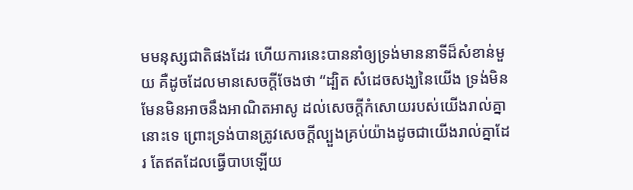មមនុស្សជាតិផងដែរ ហើយការនេះបាននាំឲ្យទ្រង់មាននាទីដ៏សំខាន់មួយ គឺដូចដែលមានសេចក្តីចែងថា “ដ្បិត សំដេចសង្ឃនៃយើង ទ្រង់មិនមែនមិនអាចនឹងអាណិតអាសូ ដល់សេចក្តីកំសោយរបស់យើងរាល់គ្នានោះទេ ព្រោះទ្រង់បានត្រូវសេចក្តីល្បួងគ្រប់យ៉ាងដូចជាយើងរាល់គ្នាដែរ តែឥតដែលធ្វើបាបឡើយ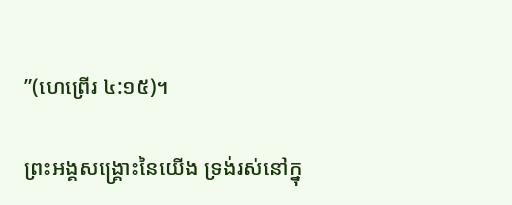”(ហេព្រើរ ៤:១៥)។

ព្រះអង្គសង្គ្រោះនៃយើង ទ្រង់រស់នៅក្នុ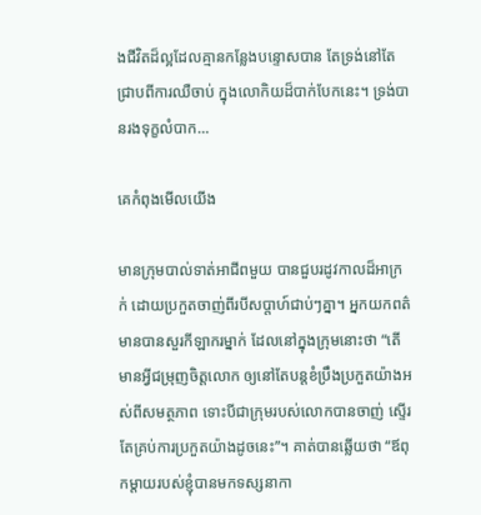ងជីវិតដ៏ល្អដែលគ្មានកន្លែងបន្ទោសបាន តែទ្រង់នៅតែជ្រាបពីការឈឺចាប់ ក្នុងលោកិយដ៏បាក់បែកនេះ។ ទ្រង់បានរងទុក្ខលំបាក…

គេកំពុងមើលយើង

មានក្រុមបាល់ទាត់អាជីពមួយ បានជួបរដូវកាលដ៏អាក្រក់ ដោយប្រកួតចាញ់ពីរបីសប្តាហ៍ជាប់ៗគ្នា។ អ្នកយកពត៌មានបានសួរកីឡាករម្នាក់ ដែលនៅក្នុងក្រុមនោះថា “តើមានអ្វីជម្រុញចិត្តលោក ឲ្យនៅតែបន្តខំប្រឹងប្រកួតយ៉ាងអស់ពីសមត្ថភាព ទោះបីជាក្រុមរបស់លោកបានចាញ់ ស្ទើរតែគ្រប់ការប្រកួតយ៉ាងដូចនេះ”។ គាត់បានឆ្លើយថា “ឪពុកម្តាយរបស់ខ្ញុំបានមកទស្សនាកា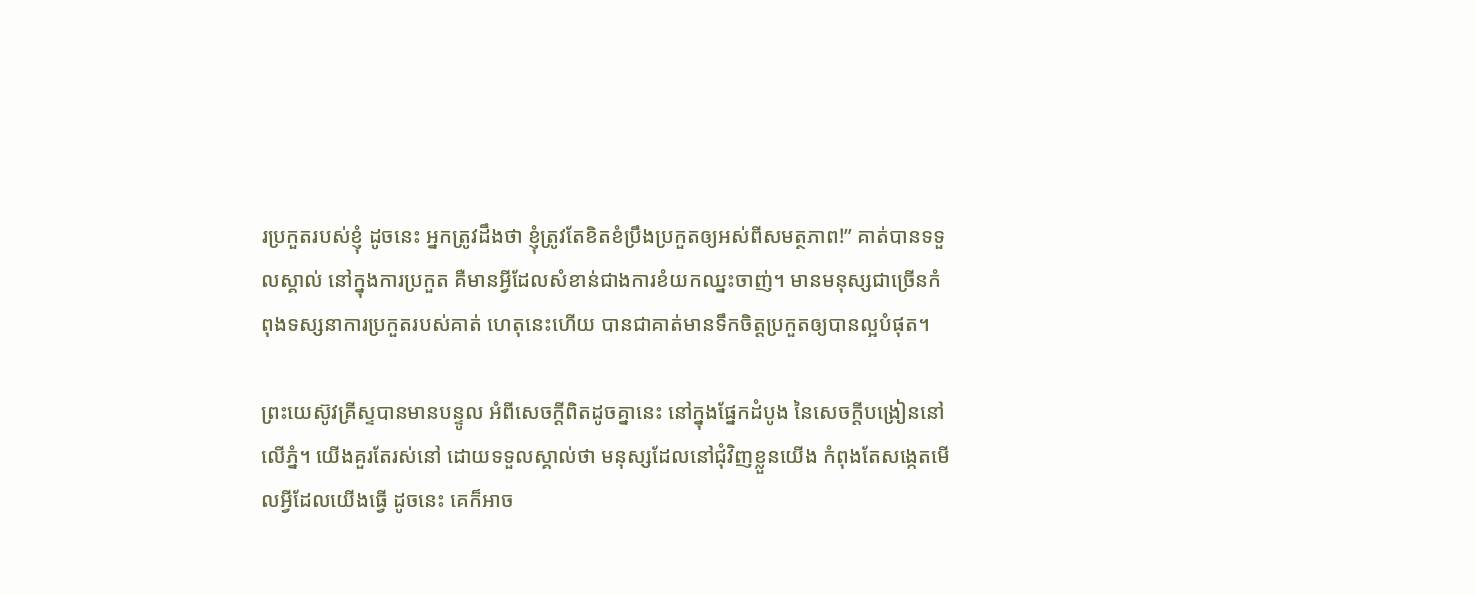រប្រកួតរបស់ខ្ញុំ ដូចនេះ អ្នកត្រូវដឹងថា ខ្ញុំត្រូវតែខិតខំប្រឹងប្រកួតឲ្យអស់ពីសមត្ថភាព!” គាត់បានទទួលស្គាល់ នៅក្នុងការប្រកួត គឺមានអ្វីដែលសំខាន់ជាងការខំយកឈ្នះចាញ់។ មានមនុស្សជាច្រើនកំពុងទស្សនាការប្រកួតរបស់គាត់ ហេតុនេះហើយ បានជាគាត់មានទឹកចិត្តប្រកួតឲ្យបានល្អបំផុត។

ព្រះយេស៊ូវគ្រីស្ទបានមានបន្ទូល អំពីសេចក្តីពិតដូចគ្នានេះ នៅក្នុងផ្នែកដំបូង នៃសេចក្តីបង្រៀននៅលើភ្នំ។ យើងគួរតែរស់នៅ ដោយទទួលស្គាល់ថា មនុស្សដែលនៅជុំវិញខ្លួនយើង កំពុងតែសង្កេតមើលអ្វីដែលយើងធ្វើ ដូចនេះ គេក៏អាច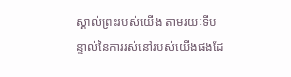ស្គាល់ព្រះរបស់យើង តាមរយៈទីបន្ទាល់នៃការរស់នៅរបស់យើងផងដែ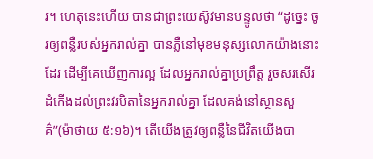រ។ ហេតុនេះហើយ បានជាព្រះយេស៊ូវមានបន្ទូលថា “ដូច្នេះ ចូរឲ្យពន្លឺរបស់អ្នករាល់គ្នា បានភ្លឺនៅមុខមនុស្សលោកយ៉ាងនោះដែរ ដើម្បីគេឃើញការល្អ ដែលអ្នករាល់គ្នាប្រព្រឹត្ត រួចសរសើរដំកើងដល់ព្រះវរបិតានៃអ្នករាល់គ្នា ដែលគង់នៅស្ថានសួគ៌”(ម៉ាថាយ ៥:១៦)។ តើយើងត្រូវឲ្យពន្លឺនៃជីវិតយើងបា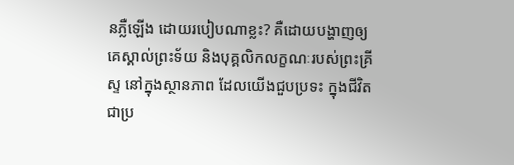នភ្លឺឡើង ដោយរបៀបណាខ្លះ? គឺដោយបង្ហាញឲ្យគេស្គាល់ព្រះទ័យ និងបុគ្គលិកលក្ខណៈរបស់ព្រះគ្រីស្ទ នៅក្នុងស្ថានភាព ដែលយើងជួបប្រទះ ក្នុងជីវិតជាប្រ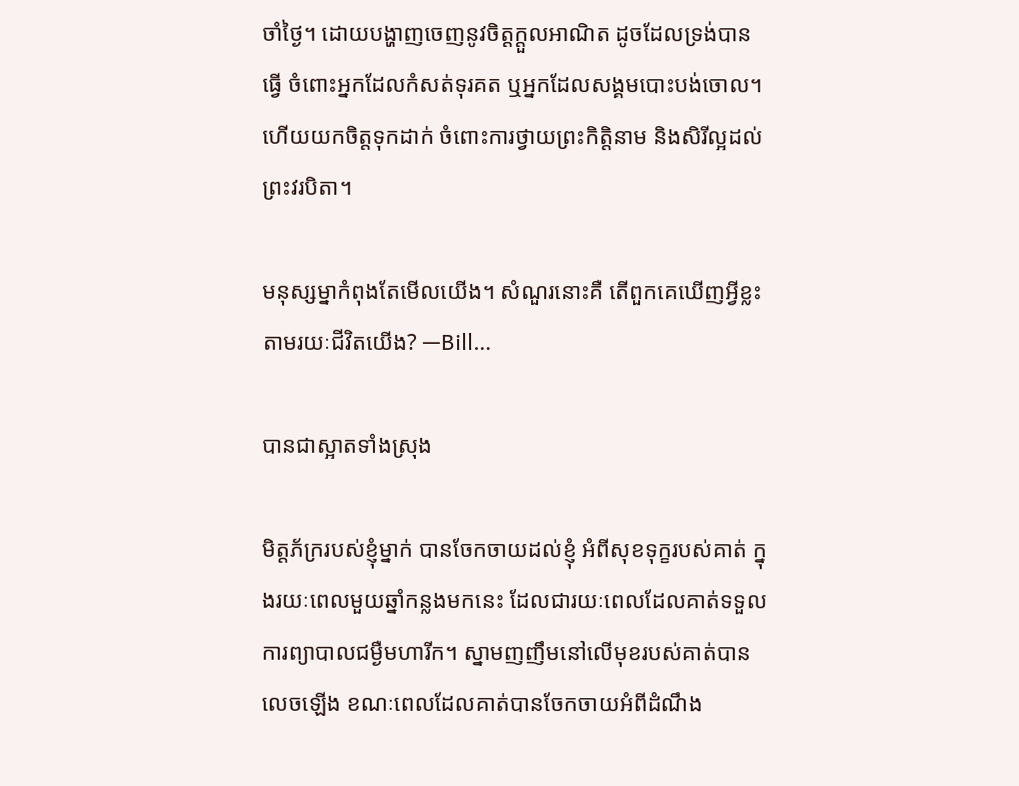ចាំថ្ងៃ។ ដោយបង្ហាញចេញនូវចិត្តក្តួលអាណិត ដូចដែលទ្រង់បានធ្វើ ចំពោះអ្នកដែលកំសត់ទុរគត ឬអ្នកដែលសង្គមបោះបង់ចោល។ ហើយយកចិត្តទុកដាក់ ចំពោះការថ្វាយព្រះកិត្តិនាម និងសិរីល្អដល់ព្រះវរបិតា។

មនុស្សម្នាកំពុងតែមើលយើង។ សំណួរនោះគឺ តើពួកគេឃើញអ្វីខ្លះ តាមរយៈជីវិតយើង? —Bill…

បានជាស្អាតទាំងស្រុង

មិត្តភ័ក្ររបស់ខ្ញុំម្នាក់ បានចែកចាយដល់ខ្ញុំ អំពីសុខទុក្ខរបស់គាត់ ក្នុងរយៈពេលមួយឆ្នាំកន្លងមកនេះ ដែលជារយៈពេលដែលគាត់ទទួលការព្យាបាលជម្ងឺមហារីក។ ស្នាមញញឹមនៅលើមុខរបស់គាត់បានលេចឡើង ខណៈពេលដែលគាត់បានចែកចាយអំពីដំណឹង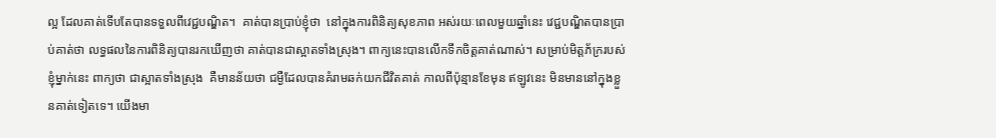ល្អ ដែលគាត់ទើបតែបានទទួលពីវេជ្ជបណ្ឌិត។  គាត់បានប្រាប់ខ្ញុំថា  នៅក្នុងការពិនិត្យសុខភាព អស់រយៈពេលមួយឆ្នាំនេះ វេជ្ជបណ្ឌិតបានប្រាប់គាត់ថា លទ្ធផលនៃការពិនិត្យបានរកឃើញថា គាត់បានជាស្អាតទាំងស្រុង។ ពាក្យនេះបានលើកទឹកចិត្តគាត់ណាស់។ សម្រាប់មិត្តភ័ក្ររបស់ខ្ញុំម្នាក់នេះ ពាក្យថា ជាស្អាតទាំងស្រុង  គឺមានន័យថា ជម្ងឺដែលបានគំរាមឆក់យកជីវិតគាត់ កាលពីប៉ុន្មានខែមុន ឥឡូវនេះ មិនមាននៅក្នុងខ្លួនគាត់ទៀតទេ។ យើងមា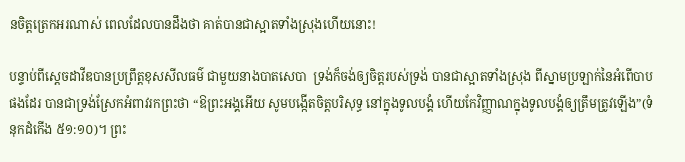នចិត្តត្រេកអរណាស់ ពេលដែលបានដឹងថា គាត់បានជាស្អាតទាំងស្រុងហើយនោះ!

បន្ទាប់ពីស្តេចដាវីឌបានប្រព្រឹត្តខុសសីលធម៌ ជាមួយនាងបាតសេបា  ទ្រង់ក៏ចង់ឲ្យចិត្តរបស់ទ្រង់ បានជាស្អាតទាំងស្រុង ពីស្នាមប្រឡាក់នៃអំពើបាបផងដែរ បានជាទ្រង់ស្រែកអំពាវរកព្រះថា “ឱព្រះអង្គអើយ សូមបង្កើតចិត្តបរិសុទ្ធ នៅក្នុងទូលបង្គំ ហើយកែវិញ្ញាណក្នុងទូលបង្គំឲ្យត្រឹមត្រូវឡើង”(ទំនុកដំកើង ៥១:១០)។ ព្រះ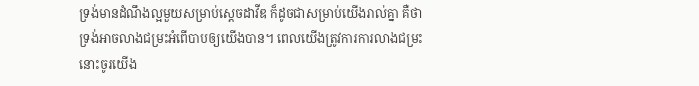ទ្រង់មានដំណឹងល្អមួយសម្រាប់ស្តេចដាវីឌ ក៏ដូចជាសម្រាប់យើងរាល់គ្នា គឺថា ទ្រង់អាចលាងជម្រះអំពើបាបឲ្យយើងបាន។ ពេលយើងត្រូវការការលាងជម្រះ នោះចូរយើង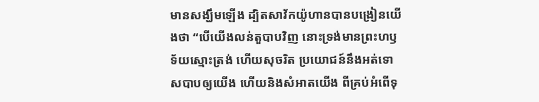មានសង្ឃឹមឡើង ដ្បិតសាវ័កយ៉ូហានបានបង្រៀនយើងថា “បើយើងលន់តួបាបវិញ នោះទ្រង់មានព្រះហឫទ័យស្មោះត្រង់ ហើយសុចរិត ប្រយោជន៍នឹងអត់ទោសបាបឲ្យយើង ហើយនិងសំអាតយើង ពីគ្រប់អំពើទុ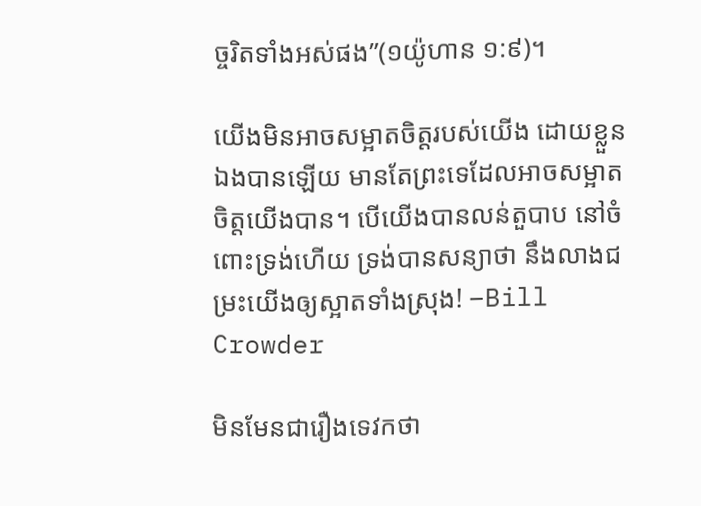ច្ចរិតទាំងអស់ផង”(១យ៉ូហាន ១:៩)។

យើងមិនអាចសម្អាតចិត្តរបស់យើង ដោយខ្លួនឯងបានឡើយ មានតែព្រះទេដែលអាចសម្អាតចិត្តយើងបាន។ បើយើងបានលន់តួបាប នៅចំពោះទ្រង់ហើយ ទ្រង់បានសន្យាថា នឹងលាងជម្រះយើងឲ្យស្អាតទាំងស្រុង! –Bill Crowder

មិនមែនជារឿងទេវកថា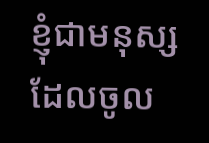ខ្ញុំជាមនុស្សដែលចូល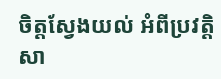ចិត្តស្វែងយល់ អំពីប្រវត្តិសា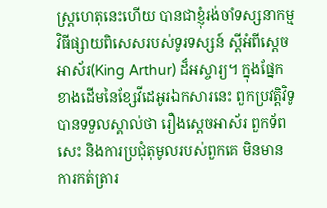ស្រ្តហេតុនេះហើយ បានជាខ្ញុំរង់ចាំទស្សនាកម្មវិធីផ្សាយពិសេសរបស់ទូរទស្សន៍ ស្តីអំពីស្តេចអាស័រ(King Arthur) ដ៏អស្ចារ្យ។ ក្នុងផ្នែកខាងដើមនៃខ្សែវីដេអូរឯកសារនេះ ពួកប្រវត្តិវិទូបានទទួលស្គាល់ថា រឿងស្តេចអាស័រ ពួកទ័ពសេះ និងការប្រជុំតុមូលរបស់ពួកគេ មិនមានការកត់ត្រារ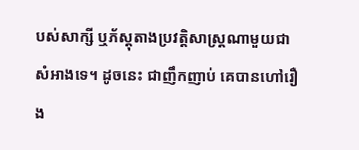បស់សាក្សី ឬភ័ស្តុតាងប្រវត្តិសាស្រ្តណាមួយជាសំអាងទេ។ ដូចនេះ ជាញឹកញាប់ គេបានហៅរឿង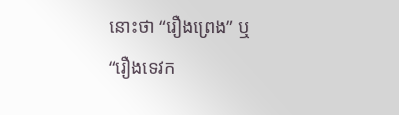នោះថា “រឿងព្រេង” ឬ “រឿងទេវក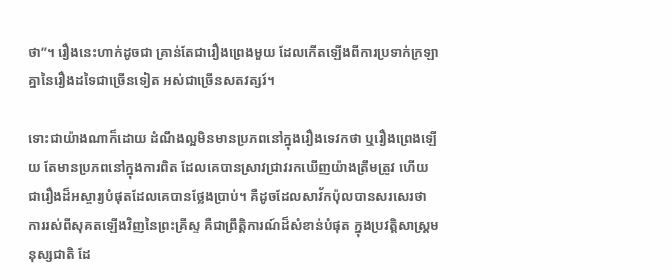ថា”។ រឿងនេះហាក់ដូចជា គ្រាន់តែជារឿងព្រេងមួយ ដែលកើតឡើងពីការប្រទាក់ក្រឡាគ្នានៃរឿងដទៃជាច្រើនទៀត អស់ជាច្រើនសតវត្សរ៍។

ទោះជាយ៉ាងណាក៏ដោយ ដំណឹងល្អមិនមានប្រភពនៅក្នុងរឿងទេវកថា ឬរឿងព្រេងឡើយ តែមានប្រភពនៅក្នុងការពិត ដែលគេបានស្រាវជ្រាវរកឃើញយ៉ាងត្រឹមត្រូវ ហើយជារឿងដ៏អស្ចារ្យបំផុតដែលគេបានថ្លែងប្រាប់។ គឺដូចដែលសាវ័កប៉ុលបានសរសេរថា ការរស់ពីសុគតឡើងវិញនៃព្រះគ្រីស្ទ គឺជាព្រឹត្តិការណ៍ដ៏សំខាន់បំផុត ក្នុងប្រវត្តិសាស្រ្តមនុស្សជាតិ ដែ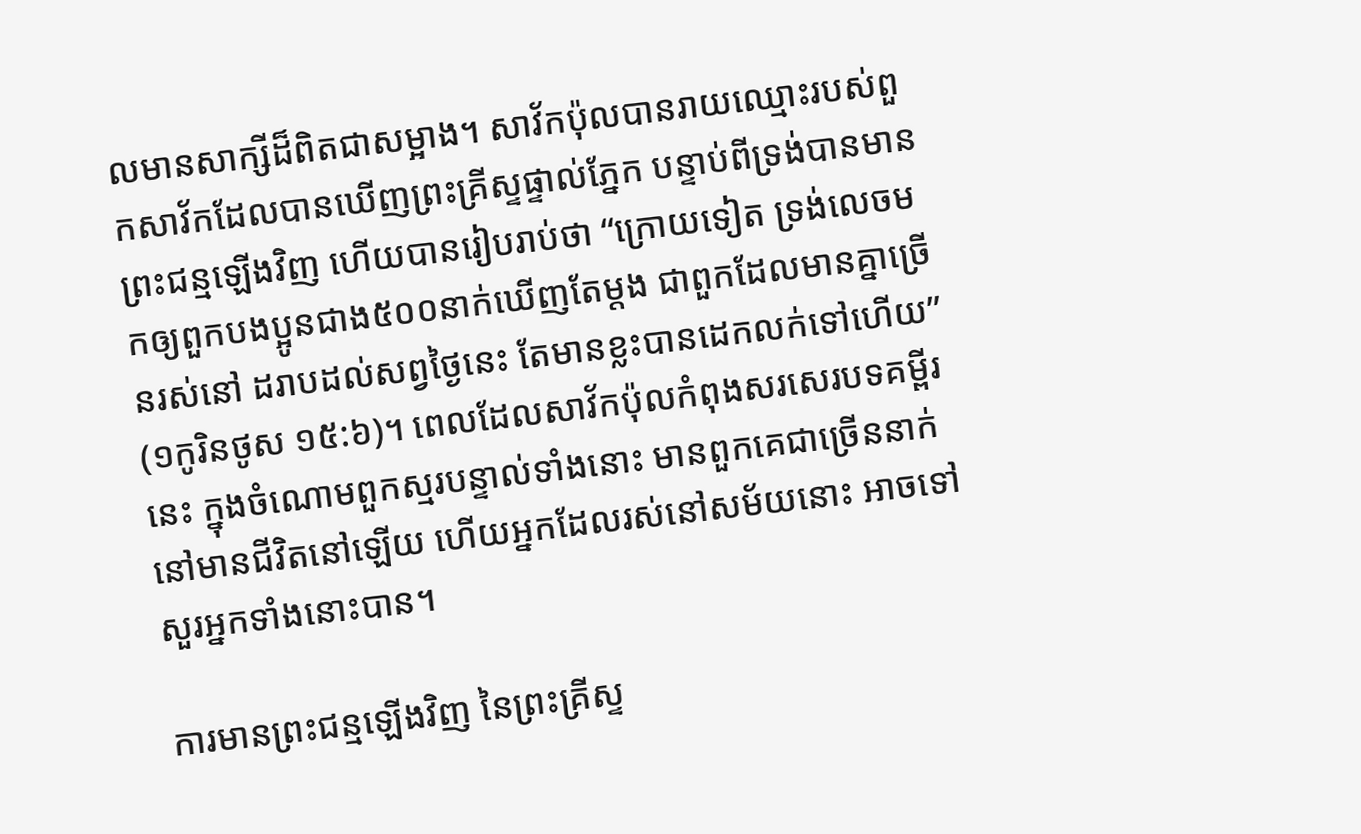លមានសាក្សីដ៏ពិតជាសម្អាង។ សាវ័កប៉ុលបានរាយឈ្មោះរបស់ពួកសាវ័កដែលបានឃើញព្រះគ្រីស្ទផ្ទាល់ភ្នែក បន្ទាប់ពីទ្រង់បានមានព្រះជន្មឡើងវិញ ហើយបានរៀបរាប់ថា “ក្រោយទៀត ទ្រង់លេចមកឲ្យពួកបងប្អូនជាង៥០០នាក់ឃើញតែម្តង ជាពួកដែលមានគ្នាច្រើនរស់នៅ ដរាបដល់សព្វថ្ងៃនេះ តែមានខ្លះបានដេកលក់ទៅហើយ” (១កូរិនថូស ១៥:៦)។ ពេលដែលសាវ័កប៉ុលកំពុងសរសេរបទគម្ពីរនេះ ក្នុងចំណោមពួកស្មរបន្ទាល់ទាំងនោះ មានពួកគេជាច្រើននាក់ នៅមានជីវិតនៅឡើយ ហើយអ្នកដែលរស់នៅសម័យនោះ អាចទៅសួរអ្នកទាំងនោះបាន។

ការមានព្រះជន្មឡើងវិញ នៃព្រះគ្រីស្ទ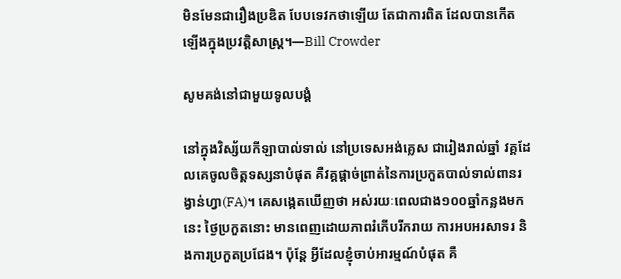មិនមែនជារឿងប្រឌិត បែបទេវកថាឡើយ តែជាការពិត ដែលបានកើតឡើងក្នុងប្រវត្តិសាស្រ្ត។—Bill Crowder

សូមគង់នៅជាមួយទូលបង្គំ

នៅក្នុងវិស្ស័យកីឡាបាល់ទាល់ នៅប្រទេសអង់គ្លេស ជារៀងរាល់ឆ្នាំ វគ្គដែលគេចូលចិត្តទស្សនាបំផុត គឺវគ្គផ្តាច់ព្រាត់នៃការប្រកួតបាល់ទាល់ពានរង្វាន់ហ្វា(FA)។ គេសង្កេតឃើញថា អស់រយៈពេលជាង១០០ឆ្នាំកន្លងមកនេះ ថ្ងៃប្រកួតនោះ មានពេញដោយភាពរំភើបរីករាយ ការអបអរសាទរ និងការប្រកួតប្រជែង។ ប៉ុន្តែ អ្វីដែលខ្ញុំចាប់អារម្មណ៍បំផុត គឺ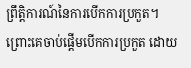ព្រឹត្តិការណ៍នៃការបើកការប្រកួត។ ព្រោះគេចាប់ផ្តើមបើកការប្រកួត ដោយ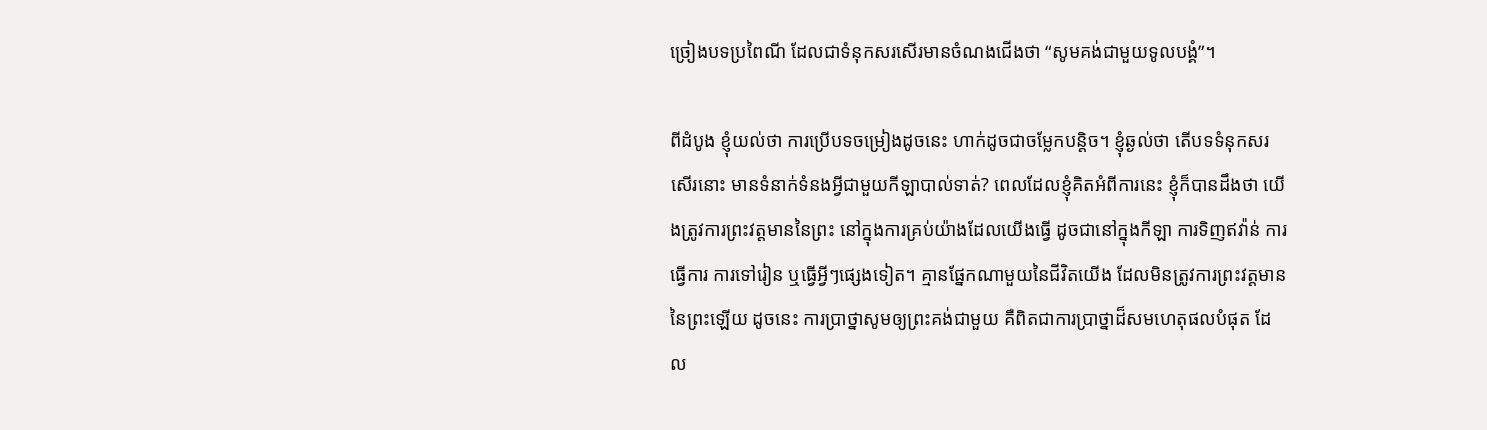ច្រៀងបទប្រពៃណី ដែលជាទំនុកសរសើរមានចំណងជើងថា “សូមគង់ជាមួយទូលបង្គំ”។

ពីដំបូង ខ្ញុំយល់ថា ការប្រើបទចម្រៀងដូចនេះ ហាក់ដូចជាចម្លែកបន្តិច។ ខ្ញុំឆ្ងល់ថា តើបទទំនុកសរសើរនោះ មានទំនាក់ទំនងអ្វីជាមួយកីឡាបាល់ទាត់? ពេលដែលខ្ញុំគិតអំពីការនេះ ខ្ញុំក៏បានដឹងថា យើងត្រូវការព្រះវត្តមាននៃព្រះ នៅក្នុងការគ្រប់យ៉ាងដែលយើងធ្វើ ដូចជានៅក្នុងកីឡា ការទិញឥវ៉ាន់ ការធ្វើការ ការទៅរៀន ឬធ្វើអ្វីៗផ្សេងទៀត។ គ្មានផ្នែកណាមួយនៃជីវិតយើង ដែលមិនត្រូវការព្រះវត្តមាននៃព្រះឡើយ ដូចនេះ ការប្រាថ្នាសូមឲ្យព្រះគង់ជាមួយ គឺពិតជាការប្រាថ្នាដ៏សមហេតុផលបំផុត ដែល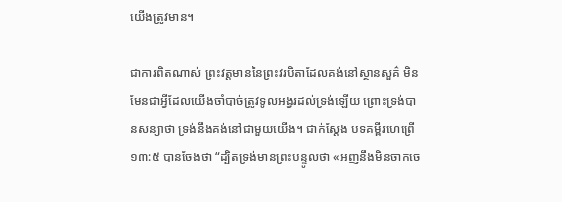យើងត្រូវមាន។

ជាការពិតណាស់ ព្រះវត្តមាននៃព្រះវរបិតាដែលគង់នៅស្ថានសួគ៌ មិនមែនជាអ្វីដែលយើងចាំបាច់ត្រូវទូលអង្វរដល់ទ្រង់ឡើយ ព្រោះទ្រង់បានសន្យាថា ទ្រង់នឹងគង់នៅជាមួយយើង។ ជាក់ស្តែង បទគម្ពីរហេព្រើ ១៣:៥ បានចែងថា “ដ្បិតទ្រង់មានព្រះបន្ទូលថា «អញនឹងមិនចាកចេ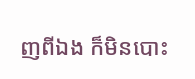ញពីឯង ក៏មិនបោះ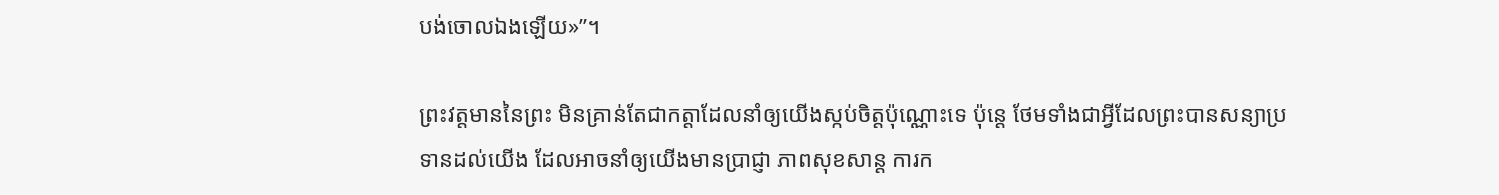បង់ចោលឯងឡើយ»”។

ព្រះវត្តមាននៃព្រះ មិនគ្រាន់តែជាកត្តាដែលនាំឲ្យយើងស្កប់ចិត្តប៉ុណ្ណោះទេ ប៉ុន្តេ ថែមទាំងជាអ្វីដែលព្រះបានសន្យាប្រទានដល់យើង ដែលអាចនាំឲ្យយើងមានប្រាជ្ញា ភាពសុខសាន្ត ការក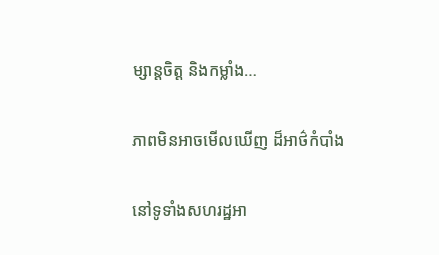ម្សាន្តចិត្ត និងកម្លាំង…

ភាពមិនអាចមើលឃើញ ដ៏អាថ៌កំបាំង

នៅទូទាំងសហរដ្ឋអា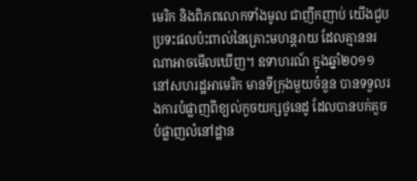មេរិក និងពិភពលោកទាំងមូល ជាញឹកញាប់ យើងជួបប្រទះផលប៉ះពាល់នៃគ្រោះមហន្តរាយ ដែលគ្មាននរណាអាចមើលឃើញ។ ឧទាហរណ៍ ក្នុងឆ្នាំ២០១១ នៅសហរដ្ឋអាមេរិក មានទីក្រុងមួយចំនួន បានទទួលរងការបំផ្លាញពីខ្យល់កួចយក្សថូនេដូ ដែលបានបក់គួចបំផ្លាញលំនៅដ្ឋាន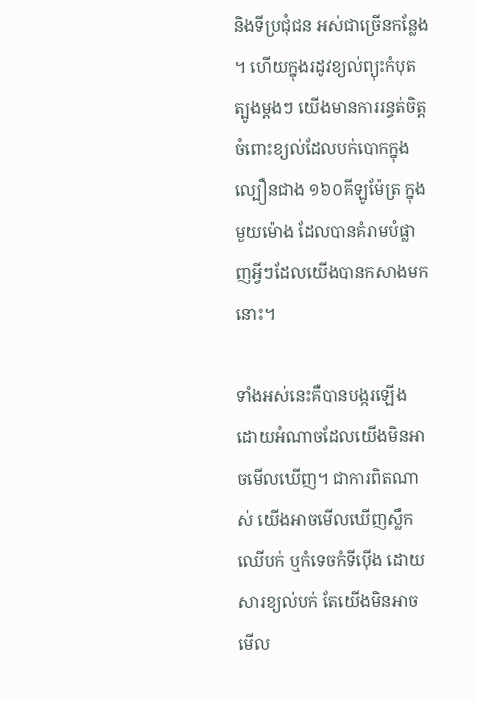និងទីប្រជុំជន អស់ជាច្រើនកន្លែង។ ហើយក្នុងរដូវខ្យល់ព្យុះកំបុតត្បូងម្តងៗ យើងមានការរន្ធត់ចិត្ត ចំពោះខ្យល់ដែលបក់បោកក្នុងល្បឿនជាង ១៦០គីឡូម៉ែត្រ ក្នុងមួយម៉ោង ដែលបានគំរាមបំផ្លាញអ្វីៗដែលយើងបានកសាងមកនោះ។

ទាំងអស់នេះគឺបានបង្ករឡើង ដោយអំណាចដែលយើងមិនអាចមើលឃើញ។ ជាការពិតណាស់ យើងអាចមើលឃើញស្លឹកឈើបក់ ឬកំទេចកំទីប៉ើង ដោយសារខ្យល់បក់ តែយើងមិនអាចមើល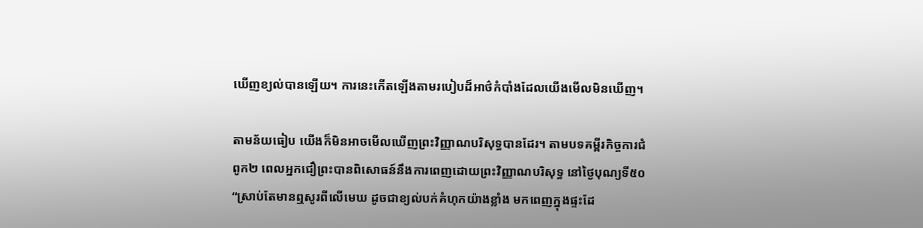ឃើញខ្យល់បានឡើយ។ ការនេះកើតឡើងតាមរបៀបដ៏អាថ៌កំបាំងដែលយើងមើលមិនឃើញ។

តាមន័យធៀប យើងក៏មិនអាចមើលឃើញព្រះវិញ្ញាណបរិសុទ្ធបានដែរ។ តាមបទគម្ពីរកិច្ចការជំពូក២ ពេលអ្នកជឿព្រះបានពិសោធន៍នឹងការពេញដោយព្រះវិញ្ញាណបរិសុទ្ធ នៅថ្ងៃបុណ្យទី៥០ “ស្រាប់តែមានឮសូរពីលើមេឃ ដូចជាខ្យល់បក់គំហុកយ៉ាងខ្លាំង មកពេញក្នុងផ្ទះដែ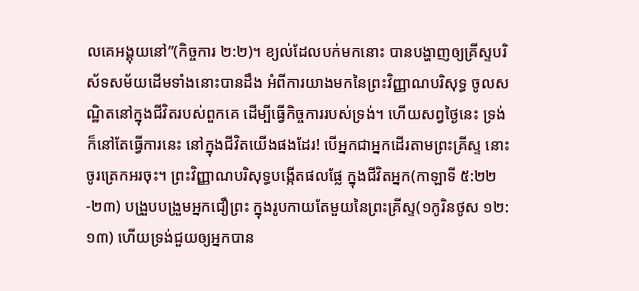លគេអង្គុយនៅ”(កិច្ចការ ២:២)។ ខ្យល់ដែលបក់មកនោះ បានបង្ហាញឲ្យគ្រីស្ទបរិស័ទសម័យដើមទាំងនោះបានដឹង អំពីការយាងមកនៃព្រះវិញ្ញាណបរិសុទ្ធ ចូលសណ្ឋិតនៅក្នុងជីវិតរបស់ពួកគេ ដើម្បីធ្វើកិច្ចការរបស់ទ្រង់។ ហើយសព្វថ្ងៃនេះ ទ្រង់ក៏នៅតែធ្វើការនេះ នៅក្នុងជីវិតយើងផងដែរ! បើអ្នកជាអ្នកដើរតាមព្រះគ្រីស្ទ នោះចូរត្រេកអរចុះ។ ព្រះវិញ្ញាណបរិសុទ្ធបង្កើតផលផ្លែ ក្នុងជីវិតអ្នក(កាឡាទី ៥:២២-២៣) បង្រួបបង្រួមអ្នកជឿព្រះ ក្នុងរូបកាយតែមួយនៃព្រះគ្រីស្ទ(១កូរិនថូស ១២:១៣) ហើយទ្រង់ជួយឲ្យអ្នកបាន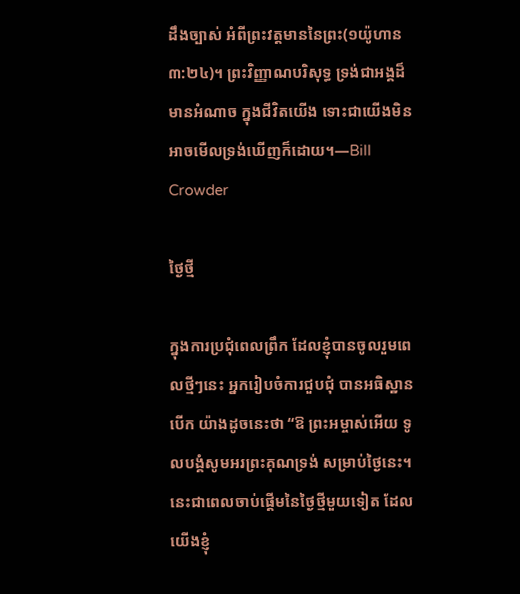ដឹងច្បាស់ អំពីព្រះវត្តមាននៃព្រះ(១យ៉ូហាន ៣:២៤)។ ព្រះវិញ្ញាណបរិសុទ្ធ ទ្រង់ជាអង្គដ៏មានអំណាច ក្នុងជីវិតយើង ទោះជាយើងមិនអាចមើលទ្រង់ឃើញក៏ដោយ។—Bill Crowder

ថ្ងៃថ្មី

ក្នុងការប្រជុំពេលព្រឹក ដែលខ្ញុំបានចូលរួមពេលថ្មីៗនេះ អ្នករៀបចំការជួបជុំ បានអធិស្ឋានបើក យ៉ាងដូចនេះថា “ឱ ព្រះអម្ចាស់អើយ ទូលបង្គំសូមអរព្រះគុណទ្រង់ សម្រាប់ថ្ងៃនេះ។ នេះជាពេលចាប់ផ្តើមនៃថ្ងៃថ្មីមួយទៀត ដែលយើងខ្ញុំ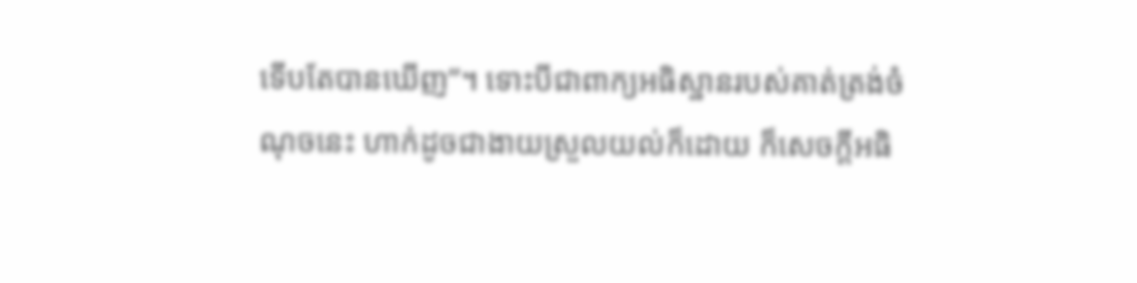ទើបតែបានឃើញ”។ ទោះបីជាពាក្យអធិស្ឋានរបស់គាត់ត្រង់ចំណុចនេះ ហាក់ដូចជាងាយស្រួលយល់ក៏ដោយ ក៏សេចក្តីអធិ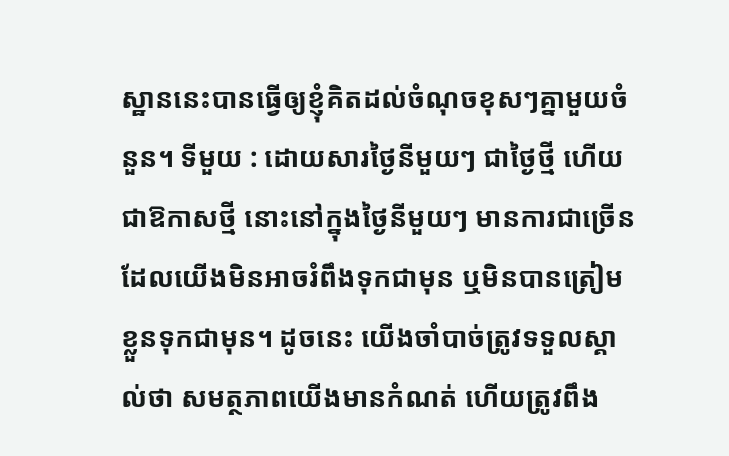ស្ឋាននេះបានធ្វើឲ្យខ្ញុំគិតដល់ចំណុចខុសៗគ្នាមួយចំនួន។ ទីមួយ : ដោយសារថ្ងៃនីមួយៗ ជាថ្ងៃថ្មី ហើយជាឱកាសថ្មី នោះនៅក្នុងថ្ងៃនីមួយៗ មានការជាច្រើន ដែលយើងមិនអាចរំពឹងទុកជាមុន ឬមិនបានត្រៀមខ្លួនទុកជាមុន។ ដូចនេះ យើងចាំបាច់ត្រូវទទួលស្គាល់ថា សមត្ថភាពយើងមានកំណត់ ហើយត្រូវពឹង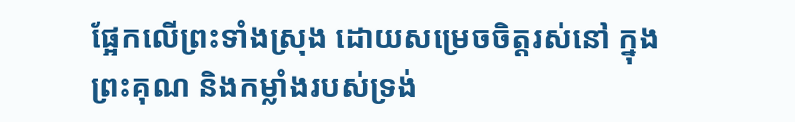ផ្អែកលើព្រះទាំងស្រុង ដោយសម្រេចចិត្តរស់នៅ ក្នុងព្រះគុណ និងកម្លាំងរបស់ទ្រង់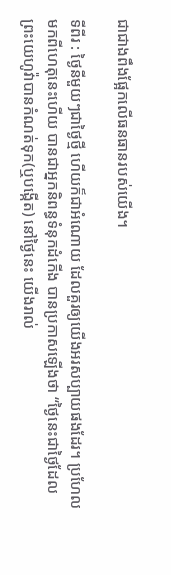ជាជាងពឹងផ្អែកលើធនធានរបស់យើង។

ទីពីរ : ថ្ងៃនីមួយៗជាថ្ងៃថ្មី ហើយក៏ជាអំណោយ ដែលគួរឲ្យយើងអរសប្បាយផងដែរ។ ប្រហែលមកពីហេតុនេះហើយ បានជាអ្នកនិពន្ធទំនុកដំកើង បានប្រកាសឡើងថា “ថ្ងៃនេះជាថ្ងៃដែលព្រះយេហូវ៉ាបានកំណត់ទុក(ឬបង្កើត) នៅថ្ងៃនេះ យើងរាល់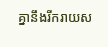គ្នានឹងរីករាយស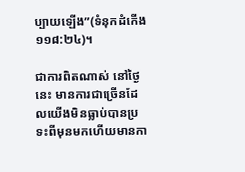ប្បាយឡើង”(ទំនុកដំកើង ១១៨:២៤)។

ជាការពិតណាស់ នៅថ្ងៃនេះ មានការជាច្រើនដែលយើងមិនធ្លាប់បានប្រទះពីមុនមកហើយមានកា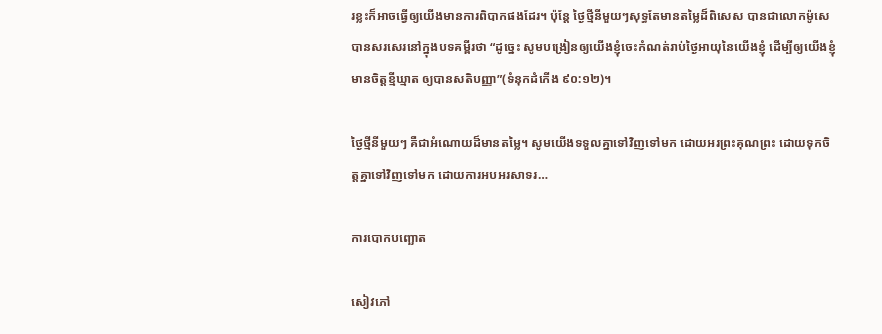រខ្លះក៏អាចធ្វើឲ្យយើងមានការពិបាកផងដែរ។ ប៉ុន្តែ ថ្ងៃថ្មីនីមួយៗសុទ្ធតែមានតម្លៃដ៏ពិសេស បានជាលោកម៉ូសេបានសរសេរនៅក្នុងបទគម្ពីរថា “ដូច្នេះ សូមបង្រៀនឲ្យយើងខ្ញុំចេះកំណត់រាប់ថ្ងៃអាយុនៃយើងខ្ញុំ ដើម្បីឲ្យយើងខ្ញុំមានចិត្តខ្មីឃ្មាត ឲ្យបានសតិបញ្ញា”(ទំនុកដំកើង ៩០:១២)។

ថ្ងៃថ្មីនីមួយៗ គឺជាអំណោយដ៏មានតម្លៃ។ សូមយើងទទួលគ្នាទៅវិញទៅមក ដោយអរព្រះគុណព្រះ ដោយទុកចិត្តគ្នាទៅវិញទៅមក ដោយការអបអរសាទរ…

ការបោកបញ្ឆោត

សៀវភៅ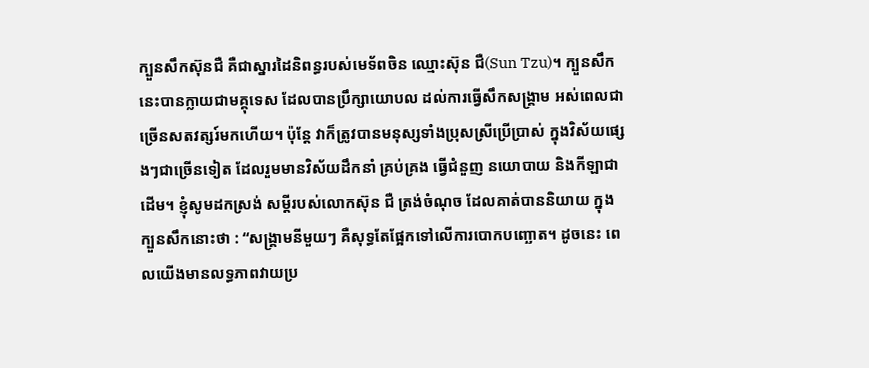ក្បួនសឹកស៊ុនជឺ គឺជាស្នារដៃនិពន្ធរបស់មេទ័ពចិន ឈ្មោះស៊ុន ជឺ(Sun Tzu)។ ក្បួនសឹកនេះបានក្លាយជាមគ្គុទេស ដែលបានប្រឹក្សាយោបល ដល់ការធ្វើសឹកសង្គ្រាម អស់ពេលជាច្រើនសតវត្សរ៍មកហើយ។ ប៉ុន្តែ វាក៏ត្រូវបានមនុស្សទាំងប្រុសស្រីប្រើប្រាស់ ក្នុងវិស័យផ្សេងៗជាច្រើនទៀត ដែលរួមមានវិស័យដឹកនាំ គ្រប់គ្រង ធ្វើជំនួញ នយោបាយ និងកីឡាជាដើម។ ខ្ញុំសូមដកស្រង់ សម្តីរបស់លោកស៊ុន ជឺ ត្រង់ចំណុច ដែលគាត់បាននិយាយ ក្នុងក្បួនសឹកនោះថា : “សង្គ្រាមនីមួយៗ គឺសុទ្ធតែផ្អែកទៅលើការបោកបញ្ឆោត។ ដូចនេះ ពេលយើងមានលទ្ធភាពវាយប្រ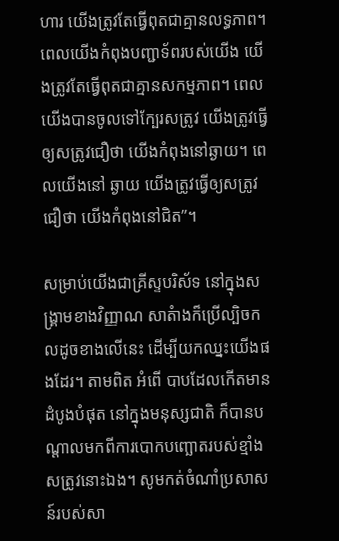ហារ យើងត្រូវតែធ្វើពុតជាគ្មានលទ្ធភាព។ ពេលយើងកំពុងបញ្ជាទ័ពរបស់យើង យើងត្រូវតែធ្វើពុតជាគ្មានសកម្មភាព។ ពេលយើងបានចូលទៅក្បែរសត្រូវ យើងត្រូវធ្វើឲ្យសត្រូវជឿថា យើងកំពុងនៅឆ្ងាយ។ ពេលយើងនៅ ឆ្ងាយ យើងត្រូវធ្វើឲ្យសត្រូវជឿថា យើងកំពុងនៅជិត”។

សម្រាប់យើងជាគ្រីស្ទបរិស័ទ នៅក្នុងសង្រ្គាមខាងវិញ្ញាណ សាតំាងក៏ប្រើល្បិចកលដូចខាងលើនេះ ដើម្បីយកឈ្នះយើងផងដែរ។ តាមពិត អំពើ បាបដែលកើតមានដំបូងបំផុត នៅក្នុងមនុស្សជាតិ ក៏បានបណ្តាលមកពីការបោកបញ្ឆោតរបស់ខ្មាំងសត្រូវនោះឯង។ សូមកត់ចំណាំប្រសាសន៍របស់សា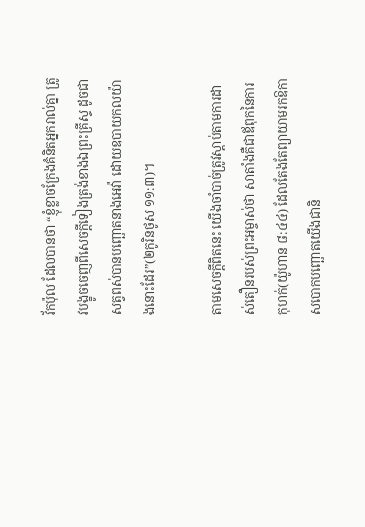វ័កប៉ុល ដែលបានថា “ខ្ញុំខ្លាចក្រែងគំនិតអ្នករាល់គ្នា ត្រូវបង្ខូចចេញពីសេចក្តីទៀងត្រង់ខាងឯព្រះគ្រីស្ទ ដូចជាសត្វពស់បានបញ្ឆោតនាងអេវ៉ា ដោយឧបាយកលយ៉ាងនោះដែរ”(២កូរិនថូស ១១:៣)។

តាមសេចក្តីពិតនេះ យើងចាំបាច់ត្រូវស្តាប់តាមការដាស់តឿនរបស់ព្រះអម្ចាស់ថា សាតាំងគឺជាឪពុកនៃការកុហក់(យ៉ូហាន ៨:៤៤) ដែលតែងតែព្យាយាមរកឱកាសបោកបញ្ឆោតយើងជានិ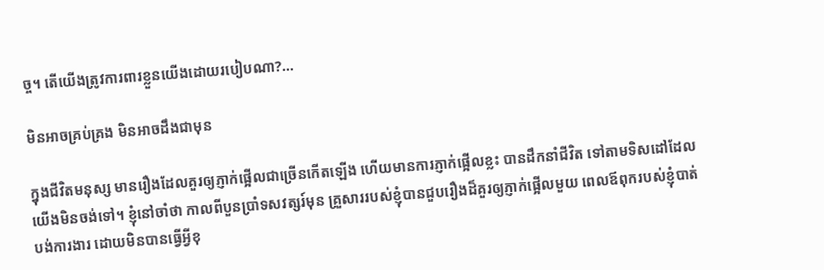ច្ច។ តើយើងត្រូវការពារខ្លួនយើងដោយរបៀបណា?…

មិនអាចគ្រប់គ្រង មិនអាចដឹងជាមុន

ក្នុងជីវិតមនុស្ស មានរឿងដែលគួរឲ្យភ្ញាក់ផ្អើលជាច្រើនកើតឡើង ហើយមានការភ្ញាក់ផ្អើលខ្លះ បានដឹកនាំជីវិត ទៅតាមទិសដៅដែលយើងមិនចង់ទៅ។ ខ្ញុំនៅចាំថា កាលពីបួនប្រាំទសវត្សរ៍មុន គ្រួសាររបស់ខ្ញុំបានជួបរឿងដ៏គួរឲ្យភ្ញាក់ផ្អើលមួយ ពេលឪពុករបស់ខ្ញុំបាត់បង់ការងារ ដោយមិនបានធ្វើអ្វីខុ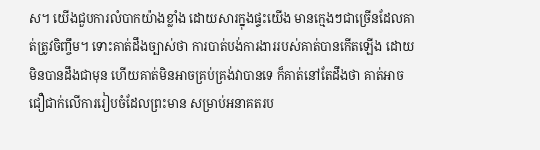ស។ យើងជួបការលំបាកយ៉ាងខ្លាំង ដោយសារក្នុងផ្ទះយើង មានក្មេងៗជាច្រើនដែលគាត់ត្រូវចិញ្ចឹម។ ទោះគាត់ដឹងច្បាស់ថា ការបាត់បង់ការងាររបស់គាត់បានកើតឡើង ដោយមិនបានដឹងជាមុន ហើយគាត់មិនអាចគ្រប់គ្រង់វាបានទេ ក៏គាត់នៅតែដឹងថា គាត់អាចជឿជាក់លើការរៀបចំដែលព្រះមាន សម្រាប់អនាគតរប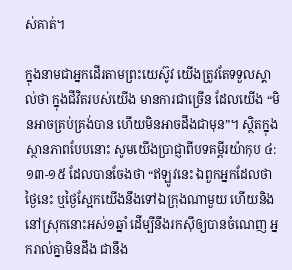ស់គាត់។

ក្នុងនាមជាអ្នកដើរតាមព្រះយេស៊ូវ យើងត្រូវតែទទួលស្គាល់ថា ក្នុងជីវិតរបស់យើង មានការជាច្រើន ដែលយើង “មិនអាចគ្រប់គ្រង់បាន ហើយមិនអាចដឹងជាមុន”។ ស្ថិតក្នុងស្ថានភាពបែបនោះ សូមយើងប្រាជ្ញាពីបទគម្ពីរយ៉ាកុប ៤:១៣-១៥ ដែលបានចែងថា “ឥឡូវនេះ ឯពួកអ្នកដែលថា ថ្ងៃនេះ ឬថ្ងៃស្អែកយើងនឹងទៅឯក្រុងណាមួយ ហើយនិងនៅស្រុកនោះអស់១ឆ្នាំ ដើម្បីនឹងរកស៊ីឲ្យបានចំណេញ អ្នករាល់គ្នាមិនដឹង ជានឹង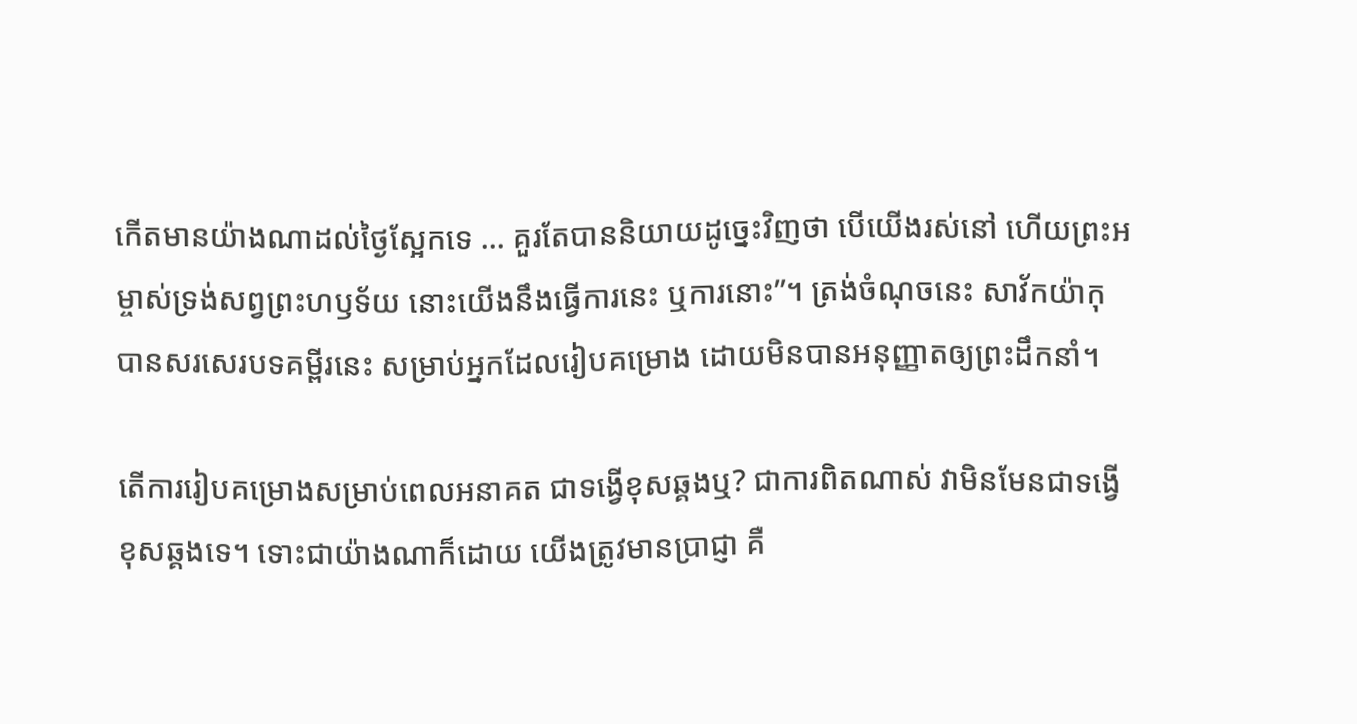កើតមានយ៉ាងណាដល់ថ្ងៃស្អែកទេ … គួរតែបាននិយាយដូច្នេះវិញថា បើយើងរស់នៅ ហើយព្រះអម្ចាស់ទ្រង់សព្វព្រះហឫទ័យ នោះយើងនឹងធ្វើការនេះ ឬការនោះ”។ ត្រង់ចំណុចនេះ សាវ័កយ៉ាកុបានសរសេរបទគម្ពីរនេះ សម្រាប់អ្នកដែលរៀបគម្រោង ដោយមិនបានអនុញ្ញាតឲ្យព្រះដឹកនាំ។

តើការរៀបគម្រោងសម្រាប់ពេលអនាគត ជាទង្វើខុសឆ្គងឬ? ជាការពិតណាស់ វាមិនមែនជាទង្វើខុសឆ្គងទេ។ ទោះជាយ៉ាងណាក៏ដោយ យើងត្រូវមានប្រាជ្ញា គឺ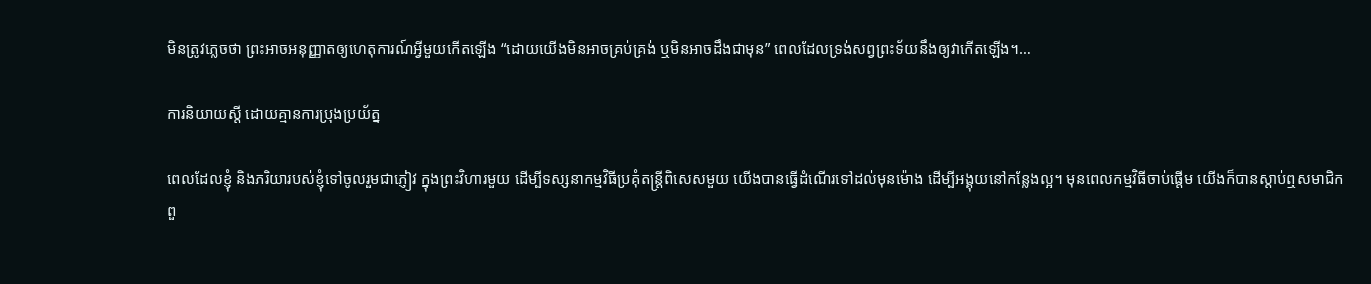មិនត្រូវភ្លេចថា ព្រះអាចអនុញ្ញាតឲ្យហេតុការណ៍អ្វីមួយកើតឡើង “ដោយយើងមិនអាចគ្រប់គ្រង់ ឬមិនអាចដឹងជាមុន” ពេលដែលទ្រង់សព្វព្រះទ័យនឹងឲ្យវាកើតឡើង។…

ការនិយាយស្តី ដោយគ្មានការប្រុងប្រយ័ត្ន

ពេលដែលខ្ញុំ និងភរិយារបស់ខ្ញុំទៅចូលរួមជាភ្ញៀវ ក្នុងព្រះវិហារមួយ ដើម្បីទស្សនាកម្មវិធីប្រគុំតន្រ្តីពិសេសមួយ យើងបានធ្វើដំណើរទៅដល់មុនម៉ោង ដើម្បីអង្គុយនៅកន្លែងល្អ។ មុនពេលកម្មវិធីចាប់ផ្តើម យើងក៏បានស្តាប់ឮសមាជិកពួ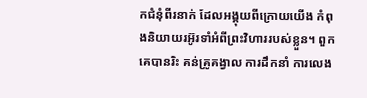កជំនុំពីរនាក់ ដែលអង្គុយពីក្រោយយើង កំពុងនិយាយរអ៊ូរទាំអំពីព្រះវិហាររបស់ខ្លួន។ ពួកគេបានរិះ គន់គ្រូគង្វាល ការដឹកនាំ ការលេង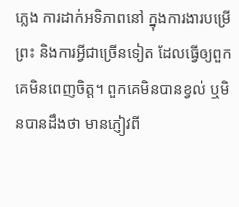ភ្លេង ការដាក់អទិភាពនៅ ក្នុងការងារបម្រើព្រះ និងការអ្វីជាច្រើនទៀត ដែលធ្វើឲ្យពួកគេមិនពេញចិត្ត។ ពួកគេមិនបានខ្វល់ ឬមិនបានដឹងថា មានភ្ញៀវពី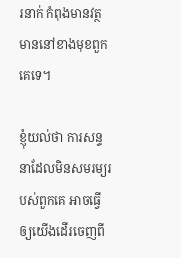រនាក់ កំពុងមានវត្ថមាននៅខាងមុខពួកគេទេ។

ខ្ញុំយល់ថា ការសន្ទនាដែលមិនសមរម្យរបស់ពួកគេ អាចធ្វើឲ្យយើងដើរចេញពី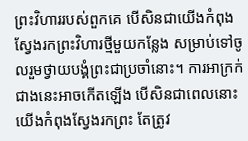ព្រះវិហាររបស់ពួកគេ បើសិនជាយើងកំពុងស្វែងរកព្រះវិហារថ្មីមួយកន្លែង សម្រាប់ទៅចូលរួមថ្វាយបង្គំព្រះជាប្រចាំនោះ។ ការអាក្រក់ជាងនេះអាចកើតឡើង បើសិនជាពេលនោះយើងកំពុងស្វែងរកព្រះ តែត្រូវ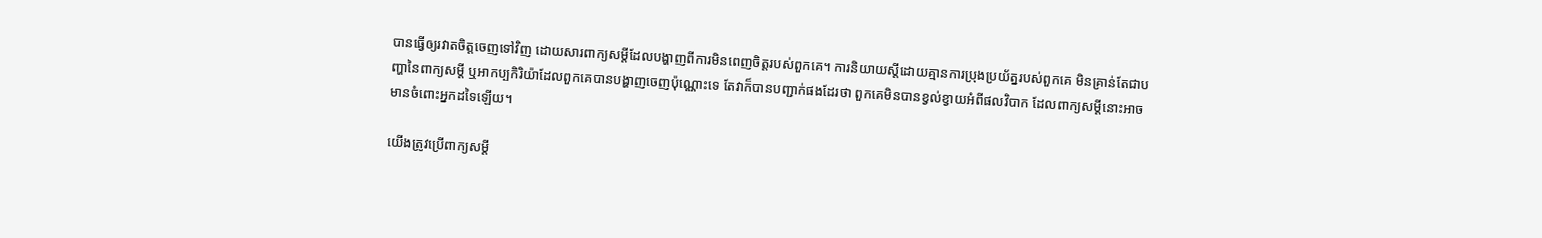បានធ្វើឲ្យរវាតចិត្តចេញទៅវិញ ដោយសារពាក្យសម្តីដែលបង្ហាញពីការមិនពេញចិត្តរបស់ពួកគេ។ ការនិយាយស្តីដោយគ្មានការប្រុងប្រយ័ត្នរបស់ពួកគេ មិនគ្រាន់តែជាបញ្ហានៃពាក្យសម្តី ឬអាកប្បកិរិយ៉ាដែលពួកគេបានបង្ហាញចេញប៉ុណ្ណោះទេ តែវាក៏បានបញ្ជាក់ផងដែរថា ពួកគេមិនបានខ្វល់ខ្វាយអំពីផលវិបាក ដែលពាក្យសម្តីនោះអាចមានចំពោះអ្នកដទៃឡើយ។

យើងត្រូវប្រើពាក្យសម្តី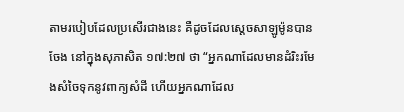តាមរបៀបដែលប្រសើរជាងនេះ គឺដូចដែលស្តេចសាឡូម៉ូនបានចែង នៅក្នុងសុភាសិត ១៧:២៧ ថា “អ្នកណាដែលមានដំរិះរមែងសំចៃទុកនូវពាក្យសំដី ហើយអ្នកណាដែល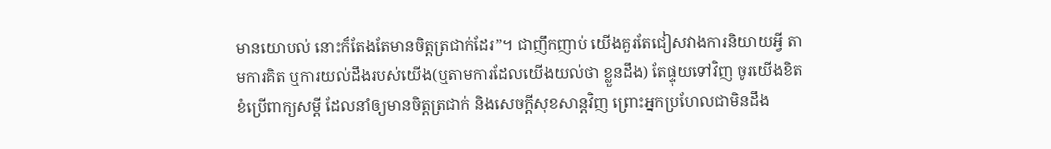មានយោបល់ នោះក៏តែងតែមានចិត្តត្រជាក់ដែរ”។ ជាញឹកញាប់ យើងគួរតែជៀសវាងការនិយាយអ្វី តាមការគិត ឬការយល់ដឹងរបស់យើង(ឬតាមការដែលយើងយល់ថា ខ្លួនដឹង) តែផ្ទុយទៅវិញ ចូរយើងខិតខំប្រើពាក្យសម្តី ដែលនាំឲ្យមានចិត្តត្រជាក់ និងសេចក្តីសុខសាន្តវិញ ព្រោះអ្នកប្រហែលជាមិនដឹង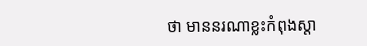ថា មាននរណាខ្លះកំពុងស្តា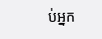ប់អ្នក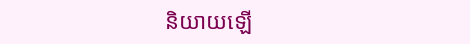និយាយឡើ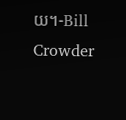យ។-Bill Crowder